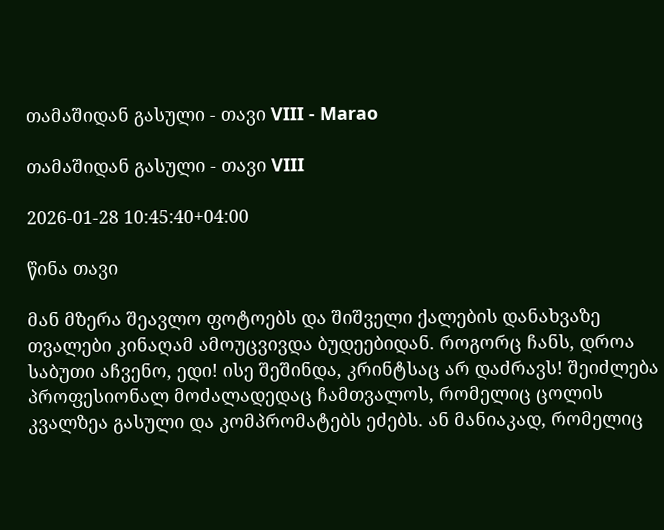თამაშიდან გასული - თავი VIII - Marao

თამაშიდან გასული - თავი VIII

2026-01-28 10:45:40+04:00

წინა თავი

მან მზერა შეავლო ფოტოებს და შიშველი ქალების დანახვაზე თვალები კინაღამ ამოუცვივდა ბუდეებიდან. როგორც ჩანს, დროა საბუთი აჩვენო, ედი! ისე შეშინდა, კრინტსაც არ დაძრავს! შეიძლება პროფესიონალ მოძალადედაც ჩამთვალოს, რომელიც ცოლის კვალზეა გასული და კომპრომატებს ეძებს. ან მანიაკად, რომელიც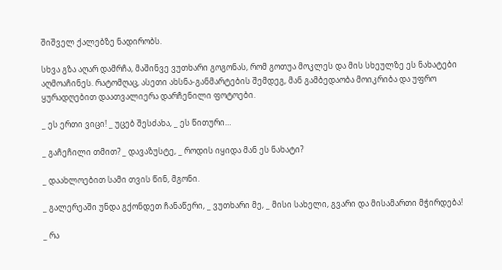შიშველ ქალებზე ნადირობს.

სხვა გზა აღარ დამრჩა, მაშინვე ვუთხარი გოგონას, რომ გოთუა მოკლეს და მის სხეულზე ეს ნახატები აღმოაჩინეს. რატომღაც, ასეთი ახსნა-განმარტების შემდეგ, მან გამბედაობა მოიკრიბა და უფრო ყურადღებით დაათვალიერა დარჩენილი ფოტოები.

_ ეს ერთი ვიცი! _ უცებ შესძახა, _ ეს წითური…

_ გაჩეჩილი თმით? _ დავაზუსტე, _ როდის იყიდა მან ეს ნახატი?

_ დაახლოებით სამი თვის წინ, მგონი.

_ გალერეაში უნდა გქონდეთ ჩანაწერი, _ ვუთხარი მე, _ მისი სახელი, გვარი და მისამართი მჭირდება!

_ რა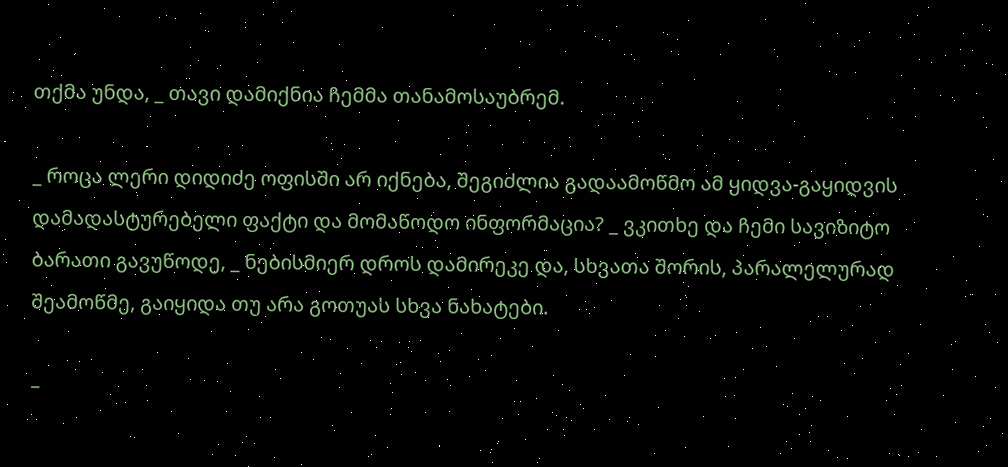თქმა უნდა, _ თავი დამიქნია ჩემმა თანამოსაუბრემ.

_ როცა ლერი დიდიძე ოფისში არ იქნება, შეგიძლია გადაამოწმო ამ ყიდვა-გაყიდვის დამადასტურებელი ფაქტი და მომაწოდო ინფორმაცია? _ ვკითხე და ჩემი სავიზიტო ბარათი გავუწოდე, _ ნებისმიერ დროს დამირეკე და, სხვათა შორის, პარალელურად შეამოწმე, გაიყიდა თუ არა გოთუას სხვა ნახატები.

–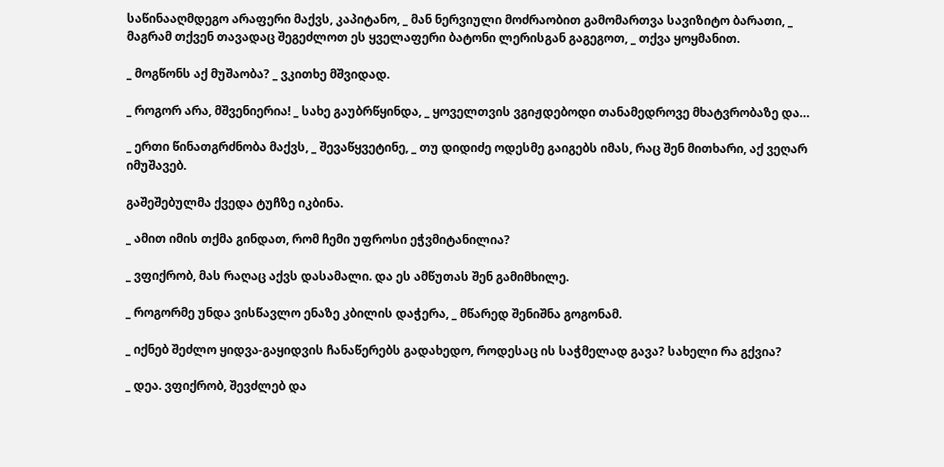საწინააღმდეგო არაფერი მაქვს, კაპიტანო, _ მან ნერვიული მოძრაობით გამომართვა სავიზიტო ბარათი, _ მაგრამ თქვენ თავადაც შეგეძლოთ ეს ყველაფერი ბატონი ლერისგან გაგეგოთ, _ თქვა ყოყმანით.

_ მოგწონს აქ მუშაობა? _ ვკითხე მშვიდად.

_ როგორ არა, მშვენიერია! _ სახე გაუბრწყინდა, _ ყოველთვის ვგიჟდებოდი თანამედროვე მხატვრობაზე და…

_ ერთი წინათგრძნობა მაქვს, _ შევაწყვეტინე, _ თუ დიდიძე ოდესმე გაიგებს იმას, რაც შენ მითხარი, აქ ვეღარ იმუშავებ.

გაშეშებულმა ქვედა ტუჩზე იკბინა.

_ ამით იმის თქმა გინდათ, რომ ჩემი უფროსი ეჭვმიტანილია?

_ ვფიქრობ, მას რაღაც აქვს დასამალი. და ეს ამწუთას შენ გამიმხილე.

_ როგორმე უნდა ვისწავლო ენაზე კბილის დაჭერა, _ მწარედ შენიშნა გოგონამ.

_ იქნებ შეძლო ყიდვა-გაყიდვის ჩანაწერებს გადახედო, როდესაც ის საჭმელად გავა? სახელი რა გქვია?

_ დეა. ვფიქრობ, შევძლებ და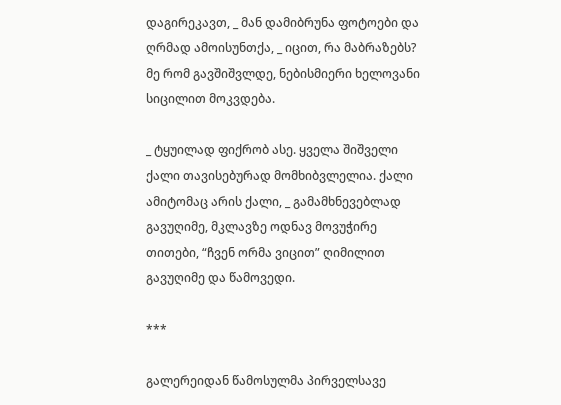დაგირეკავთ, _ მან დამიბრუნა ფოტოები და ღრმად ამოისუნთქა, _ იცით, რა მაბრაზებს? მე რომ გავშიშვლდე, ნებისმიერი ხელოვანი სიცილით მოკვდება.

_ ტყუილად ფიქრობ ასე. ყველა შიშველი ქალი თავისებურად მომხიბვლელია. ქალი ამიტომაც არის ქალი, _ გამამხნევებლად გავუღიმე, მკლავზე ოდნავ მოვუჭირე თითები, “ჩვენ ორმა ვიცით” ღიმილით გავუღიმე და წამოვედი.

***

გალერეიდან წამოსულმა პირველსავე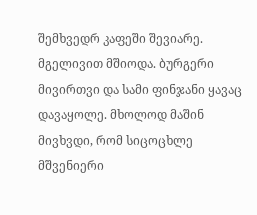შემხვედრ კაფეში შევიარე. მგელივით მშიოდა. ბურგერი მივირთვი და სამი ფინჯანი ყავაც დავაყოლე. მხოლოდ მაშინ მივხვდი, რომ სიცოცხლე მშვენიერი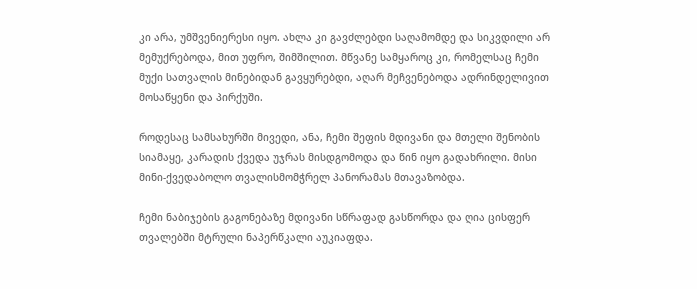კი არა, უმშვენიერესი იყო. ახლა კი გავძლებდი საღამომდე და სიკვდილი არ მემუქრებოდა, მით უფრო, შიმშილით. მწვანე სამყაროც კი, რომელსაც ჩემი მუქი სათვალის მინებიდან გავყურებდი, აღარ მეჩვენებოდა ადრინდელივით მოსაწყენი და პირქუში.

როდესაც სამსახურში მივედი, ანა, ჩემი შეფის მდივანი და მთელი შენობის სიამაყე, კარადის ქვედა უჯრას მისდგომოდა და წინ იყო გადახრილი. მისი მინი-ქვედაბოლო თვალისმომჭრელ პანორამას მთავაზობდა.

ჩემი ნაბიჯების გაგონებაზე მდივანი სწრაფად გასწორდა და ღია ცისფერ თვალებში მტრული ნაპერწკალი აუკიაფდა.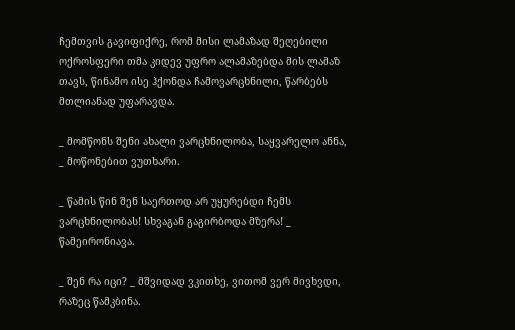ჩემთვის გავიფიქრე, რომ მისი ლამაზად შეღებილი ოქროსფერი თმა კიდევ უფრო ალამაზებდა მის ლამაზ თავს, წინამო ისე ჰქონდა ჩამოვარცხნილი, წარბებს მთლიანად უფარავდა.

_ მომწონს შენი ახალი ვარცხნილობა, საყვარელო ანნა, _ მოწონებით ვუთხარი.

_ წამის წინ შენ საერთოდ არ უყურებდი ჩემს ვარცხნილობას! სხვაგან გაგირბოდა მზერა! _ წამეირონიავა.

_ შენ რა იცი? _ მშვიდად ვკითხე, ვითომ ვერ მივხვდი, რაზეც წამკბინა.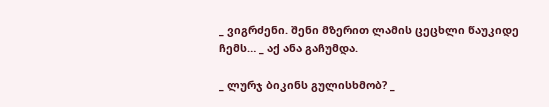_ ვიგრძენი. შენი მზერით ლამის ცეცხლი წაუკიდე ჩემს… _ აქ ანა გაჩუმდა.

_ ლურჯ ბიკინს გულისხმობ? _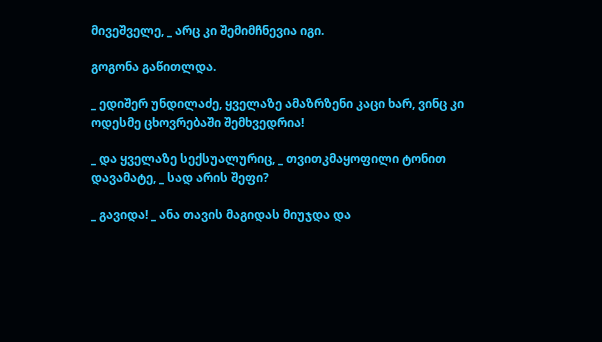მივეშველე, _ არც კი შემიმჩნევია იგი.

გოგონა გაწითლდა.

_ ედიშერ უნდილაძე, ყველაზე ამაზრზენი კაცი ხარ, ვინც კი ოდესმე ცხოვრებაში შემხვედრია!

_ და ყველაზე სექსუალურიც, _ თვითკმაყოფილი ტონით დავამატე, _ სად არის შეფი?

_ გავიდა! _ ანა თავის მაგიდას მიუჯდა და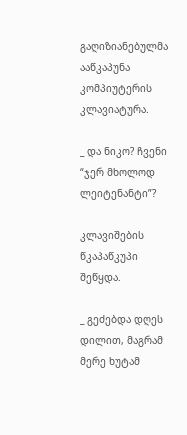გაღიზიანებულმა ააწკაპუნა კომპიუტერის კლავიატურა.

_ და ნიკო? ჩვენი “ჯერ მხოლოდ ლეიტენანტი”?

კლავიშების წკაპაწკუპი შეწყდა.

_ გეძებდა დღეს დილით, მაგრამ მერე ხუტამ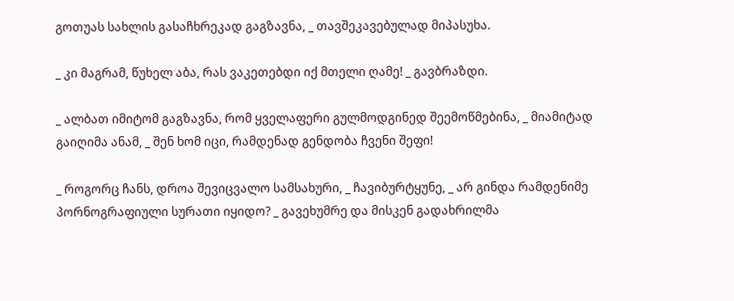გოთუას სახლის გასაჩხრეკად გაგზავნა, _ თავშეკავებულად მიპასუხა.

_ კი მაგრამ, წუხელ აბა, რას ვაკეთებდი იქ მთელი ღამე! _ გავბრაზდი.

_ ალბათ იმიტომ გაგზავნა, რომ ყველაფერი გულმოდგინედ შეემოწმებინა, _ მიამიტად გაიღიმა ანამ, _ შენ ხომ იცი, რამდენად გენდობა ჩვენი შეფი!

_ როგორც ჩანს, დროა შევიცვალო სამსახური, _ ჩავიბურტყუნე, _ არ გინდა რამდენიმე პორნოგრაფიული სურათი იყიდო? _ გავეხუმრე და მისკენ გადახრილმა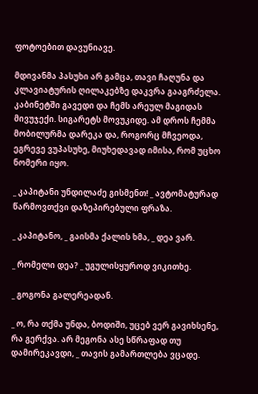ფოტოებით დავუნიავე.

მდივანმა პასუხი არ გამცა, თავი ჩაღუნა და კლავიატურის ღილაკებზე დაკვრა გააგრძელა. კაბინეტში გავედი და ჩემს არეულ მაგიდას მივუჯექი. სიგარეტს მოვუკიდე. ამ დროს ჩემმა მობილურმა დარეკა და, როგორც მჩვეოდა, ეგრევე ვუპასუხე, მიუხედავად იმისა, რომ უცხო ნომერი იყო.

_ კაპიტანი უნდილაძე გისმენთ! _ ავტომატურად წარმოვთქვი დაზეპირებული ფრაზა.

_ კაპიტანო, _ გაისმა ქალის ხმა, _ დეა ვარ.

_ რომელი დეა? _ უგულისყუროდ ვიკითხე.

_ გოგონა გალერეადან.

_ ო, რა თქმა უნდა, ბოდიში, უცებ ვერ გავიხსენე, რა გერქვა. არ მეგონა ასე სწრაფად თუ დამირეკავდი, _ თავის გამართლება ვცადე.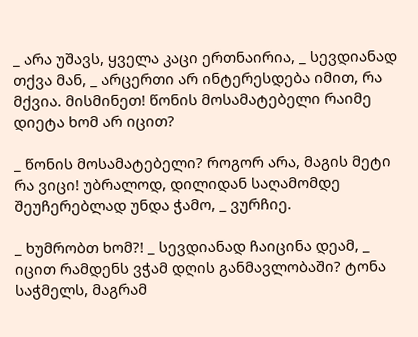_ არა უშავს, ყველა კაცი ერთნაირია, _ სევდიანად თქვა მან, _ არცერთი არ ინტერესდება იმით, რა მქვია. მისმინეთ! წონის მოსამატებელი რაიმე დიეტა ხომ არ იცით?

_ წონის მოსამატებელი? როგორ არა, მაგის მეტი რა ვიცი! უბრალოდ, დილიდან საღამომდე შეუჩერებლად უნდა ჭამო, _ ვურჩიე.

_ ხუმრობთ ხომ?! _ სევდიანად ჩაიცინა დეამ, _ იცით რამდენს ვჭამ დღის განმავლობაში? ტონა საჭმელს, მაგრამ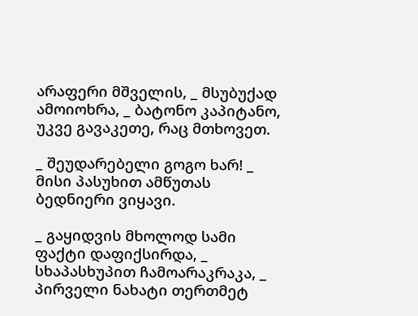არაფერი მშველის, _ მსუბუქად ამოიოხრა, _ ბატონო კაპიტანო, უკვე გავაკეთე, რაც მთხოვეთ.

_ შეუდარებელი გოგო ხარ! _ მისი პასუხით ამწუთას ბედნიერი ვიყავი.

_ გაყიდვის მხოლოდ სამი ფაქტი დაფიქსირდა, _ სხაპასხუპით ჩამოარაკრაკა, _ პირველი ნახატი თერთმეტ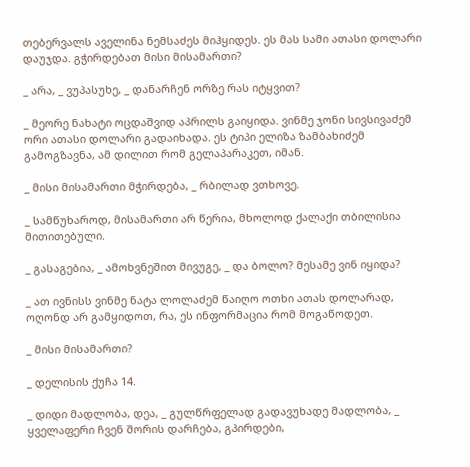თებერვალს აველინა ნემსაძეს მიჰყიდეს. ეს მას სამი ათასი დოლარი დაუჯდა. გჭირდებათ მისი მისამართი?

_ არა, _ ვუპასუხე, _ დანარჩენ ორზე რას იტყვით?

_ მეორე ნახატი ოცდაშვიდ აპრილს გაიყიდა. ვინმე ჯონი სივსივაძემ ორი ათასი დოლარი გადაიხადა. ეს ტიპი ელიზა ზამბახიძემ გამოგზავნა, ამ დილით რომ გელაპარაკეთ, იმან.

_ მისი მისამართი მჭირდება, _ რბილად ვთხოვე.

_ სამწუხაროდ, მისამართი არ წერია, მხოლოდ ქალაქი თბილისია მითითებული.

_ გასაგებია, _ ამოხვნეშით მივუგე, _ და ბოლო? მესამე ვინ იყიდა?

_ ათ ივნისს ვინმე ნატა ლოლაძემ წაიღო ოთხი ათას დოლარად, ოღონდ არ გამყიდოთ, რა, ეს ინფორმაცია რომ მოგაწოდეთ.

_ მისი მისამართი?

_ დელისის ქუჩა 14.

_ დიდი მადლობა, დეა, _ გულწრფელად გადავუხადე მადლობა, _ ყველაფერი ჩვენ შორის დარჩება, გპირდები,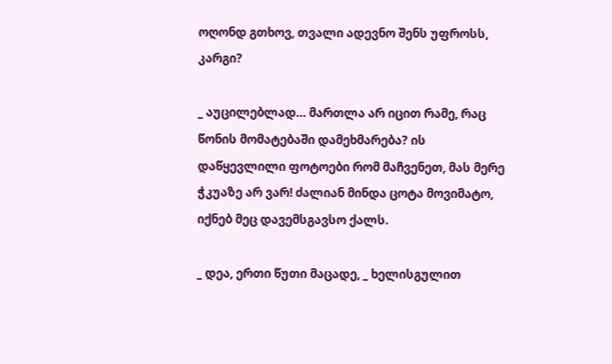ოღონდ გთხოვ, თვალი ადევნო შენს უფროსს, კარგი?

_ აუცილებლად… მართლა არ იცით რამე, რაც წონის მომატებაში დამეხმარება? ის დაწყევლილი ფოტოები რომ მაჩვენეთ, მას მერე ჭკუაზე არ ვარ! ძალიან მინდა ცოტა მოვიმატო, იქნებ მეც დავემსგავსო ქალს.

_ დეა, ერთი წუთი მაცადე, _ ხელისგულით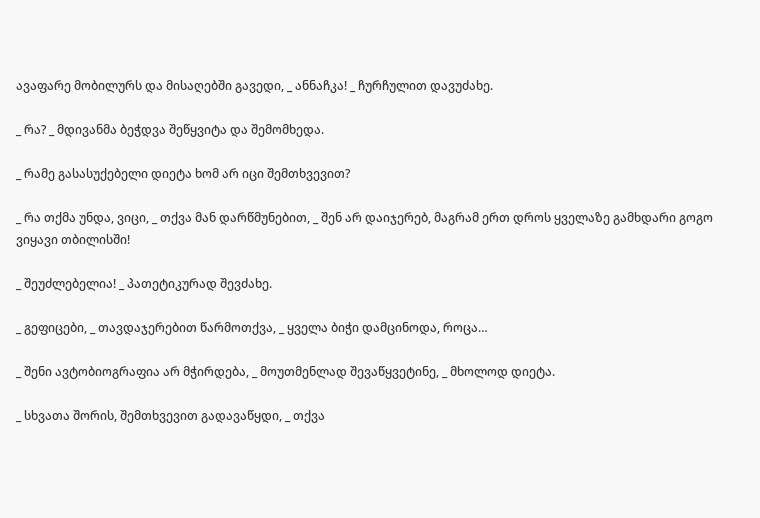ავაფარე მობილურს და მისაღებში გავედი, _ ანნაჩკა! _ ჩურჩულით დავუძახე.

_ რა? _ მდივანმა ბეჭდვა შეწყვიტა და შემომხედა.

_ რამე გასასუქებელი დიეტა ხომ არ იცი შემთხვევით?

_ რა თქმა უნდა, ვიცი, _ თქვა მან დარწმუნებით, _ შენ არ დაიჯერებ, მაგრამ ერთ დროს ყველაზე გამხდარი გოგო ვიყავი თბილისში!

_ შეუძლებელია! _ პათეტიკურად შევძახე.

_ გეფიცები, _ თავდაჯერებით წარმოთქვა, _ ყველა ბიჭი დამცინოდა, როცა…

_ შენი ავტობიოგრაფია არ მჭირდება, _ მოუთმენლად შევაწყვეტინე, _ მხოლოდ დიეტა.

_ სხვათა შორის, შემთხვევით გადავაწყდი, _ თქვა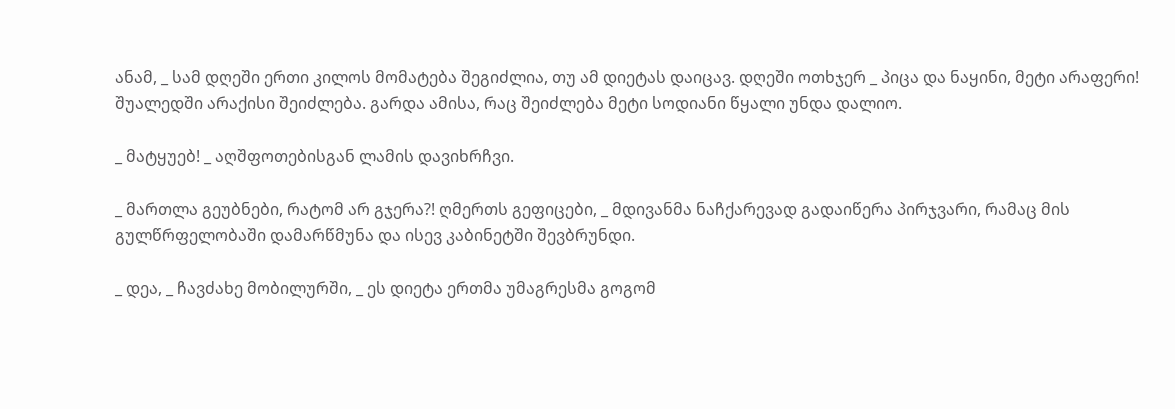ანამ, _ სამ დღეში ერთი კილოს მომატება შეგიძლია, თუ ამ დიეტას დაიცავ. დღეში ოთხჯერ _ პიცა და ნაყინი, მეტი არაფერი! შუალედში არაქისი შეიძლება. გარდა ამისა, რაც შეიძლება მეტი სოდიანი წყალი უნდა დალიო.

_ მატყუებ! _ აღშფოთებისგან ლამის დავიხრჩვი.

_ მართლა გეუბნები, რატომ არ გჯერა?! ღმერთს გეფიცები, _ მდივანმა ნაჩქარევად გადაიწერა პირჯვარი, რამაც მის გულწრფელობაში დამარწმუნა და ისევ კაბინეტში შევბრუნდი.

_ დეა, _ ჩავძახე მობილურში, _ ეს დიეტა ერთმა უმაგრესმა გოგომ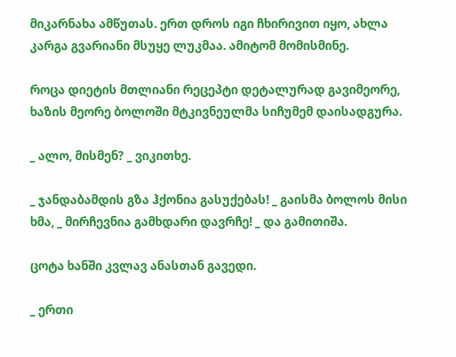მიკარნახა ამწუთას. ერთ დროს იგი ჩხირივით იყო, ახლა კარგა გვარიანი მსუყე ლუკმაა. ამიტომ მომისმინე.

როცა დიეტის მთლიანი რეცეპტი დეტალურად გავიმეორე, ხაზის მეორე ბოლოში მტკივნეულმა სიჩუმემ დაისადგურა.

_ ალო, მისმენ? _ ვიკითხე.

_ ჯანდაბამდის გზა ჰქონია გასუქებას! _ გაისმა ბოლოს მისი ხმა, _ მირჩევნია გამხდარი დავრჩე! _ და გამითიშა.

ცოტა ხანში კვლავ ანასთან გავედი.

_ ერთი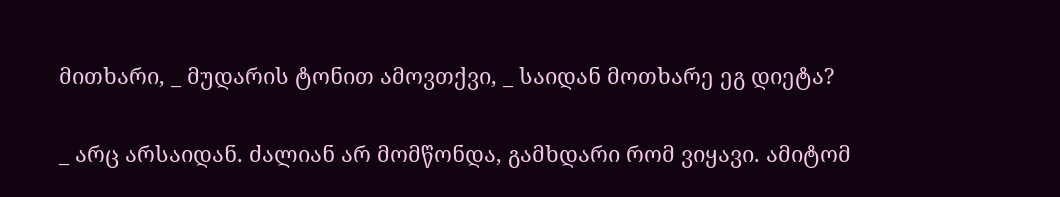მითხარი, _ მუდარის ტონით ამოვთქვი, _ საიდან მოთხარე ეგ დიეტა?

_ არც არსაიდან. ძალიან არ მომწონდა, გამხდარი რომ ვიყავი. ამიტომ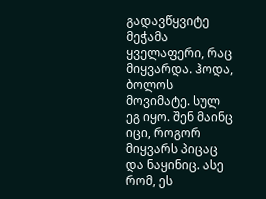გადავწყვიტე მეჭამა ყველაფერი, რაც მიყვარდა. ჰოდა, ბოლოს მოვიმატე. სულ ეგ იყო. შენ მაინც იცი, როგორ მიყვარს პიცაც და ნაყინიც. ასე რომ, ეს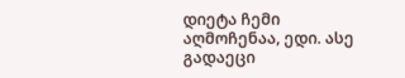დიეტა ჩემი აღმოჩენაა, ედი. ასე გადაეცი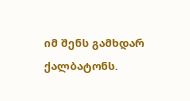იმ შენს გამხდარ ქალბატონს.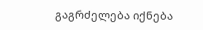გაგრძელება იქნება